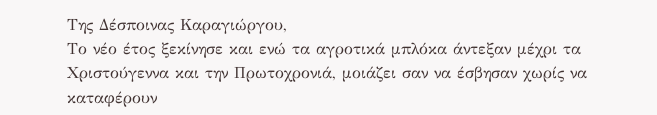Της Δέσποινας Καραγιώργου,
Tο νέο έτος ξεκίνησε και ενώ τα αγροτικά μπλόκα άντεξαν μέχρι τα Χριστούγεννα και την Πρωτοχρονιά, μοιάζει σαν να έσβησαν χωρίς να καταφέρουν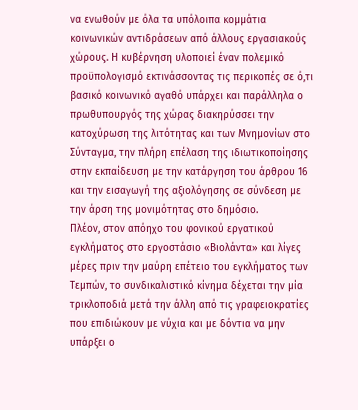να ενωθούν με όλα τα υπόλοιπα κομμάτια κοινωνικών αντιδράσεων από άλλους εργασιακούς χώρους. Η κυβέρνηση υλοποιεί έναν πολεμικό προϋπολογισμό εκτινάσσοντας τις περικοπές σε ό,τι βασικό κοινωνικό αγαθό υπάρχει και παράλληλα ο πρωθυπουργός της χώρας διακηρύσσει την κατοχύρωση της λιτότητας και των Μνημονίων στο Σύνταγμα, την πλήρη επέλαση της ιδιωτικοποίησης στην εκπαίδευση με την κατάργηση του άρθρου 16 και την εισαγωγή της αξιολόγησης σε σύνδεση με την άρση της μονιμότητας στο δημόσιο.
Πλέον, στον απόηχο του φονικού εργατικού εγκλήματος στο εργοστάσιο «Βιολάντα» και λίγες μέρες πριν την μαύρη επέτειο του εγκλήματος των Τεμπών, το συνδικαλιστικό κίνημα δέχεται την μία τρικλοποδιά μετά την άλλη από τις γραφειοκρατίες που επιδιώκουν με νύχια και με δόντια να μην υπάρξει ο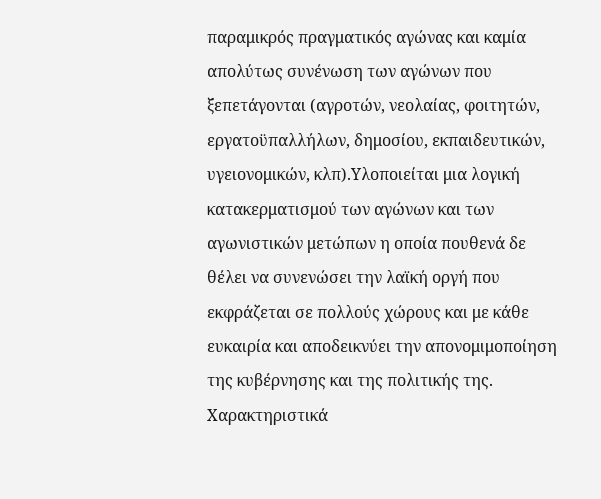παραμικρός πραγματικός αγώνας και καμία απολύτως συνένωση των αγώνων που ξεπετάγονται (αγροτών, νεολαίας, φοιτητών, εργατοϋπαλλήλων, δημοσίου, εκπαιδευτικών, υγειονομικών, κλπ).Υλοποιείται μια λογική κατακερματισμού των αγώνων και των αγωνιστικών μετώπων η οποία πουθενά δε θέλει να συνενώσει την λαϊκή οργή που εκφράζεται σε πολλούς χώρους και με κάθε ευκαιρία και αποδεικνύει την απονομιμοποίηση της κυβέρνησης και της πολιτικής της. Χαρακτηριστικά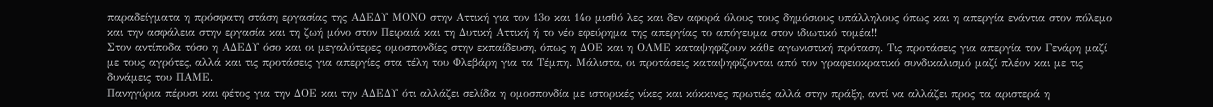παραδείγματα η πρόσφατη στάση εργασίας της ΑΔΕΔΥ ΜΟΝΟ στην Αττική για τον 13ο και 14ο μισθό λες και δεν αφορά όλους τους δημόσιους υπάλληλους όπως και η απεργία ενάντια στον πόλεμο και την ασφάλεια στην εργασία και τη ζωή μόνο στον Πειραιά και τη Δυτική Αττική ή το νέο εφεύρημα της απεργίας το απόγευμα στον ιδιωτικό τομέα!!
Στον αντίποδα τόσο η ΑΔΕΔΥ όσο και οι μεγαλύτερες ομοσπονδίες στην εκπαίδευση, όπως η ΔΟΕ και η ΟΛΜΕ καταψηφίζουν κάθε αγωνιστική πρόταση. Τις προτάσεις για απεργία τον Γενάρη μαζί με τους αγρότες, αλλά και τις προτάσεις για απεργίες στα τέλη του Φλεβάρη για τα Τέμπη. Μάλιστα, οι προτάσεις καταψηφίζονται από τον γραφειοκρατικό συνδικαλισμό μαζί πλέον και με τις δυνάμεις του ΠΑΜΕ.
Πανηγύρια πέρυσι και φέτος για την ΔΟΕ και την ΑΔΕΔΥ ότι αλλάζει σελίδα η ομοσπονδία με ιστορικές νίκες και κόκκινες πρωτιές αλλά στην πράξη, αντί να αλλάζει προς τα αριστερά η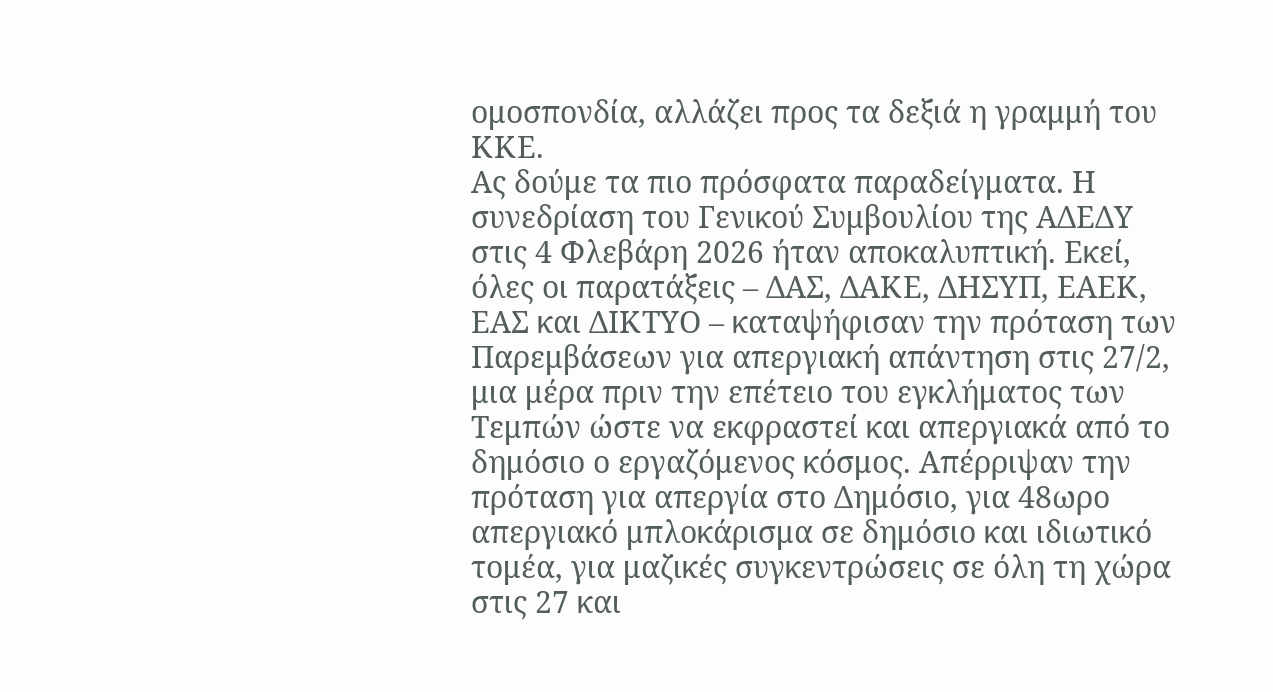ομοσπονδία, αλλάζει προς τα δεξιά η γραμμή του ΚΚΕ.
Ας δούμε τα πιο πρόσφατα παραδείγματα. Η συνεδρίαση του Γενικού Συμβουλίου της ΑΔΕΔΥ στις 4 Φλεβάρη 2026 ήταν αποκαλυπτική. Εκεί, όλες οι παρατάξεις – ΔΑΣ, ΔΑΚΕ, ΔΗΣΥΠ, ΕΑΕΚ, ΕΑΣ και ΔΙΚΤΥΟ – καταψήφισαν την πρόταση των Παρεμβάσεων για απεργιακή απάντηση στις 27/2, μια μέρα πριν την επέτειο του εγκλήματος των Τεμπών ώστε να εκφραστεί και απεργιακά από το δημόσιο ο εργαζόμενος κόσμος. Απέρριψαν την πρόταση για απεργία στο Δημόσιο, για 48ωρο απεργιακό μπλοκάρισμα σε δημόσιο και ιδιωτικό τομέα, για μαζικές συγκεντρώσεις σε όλη τη χώρα στις 27 και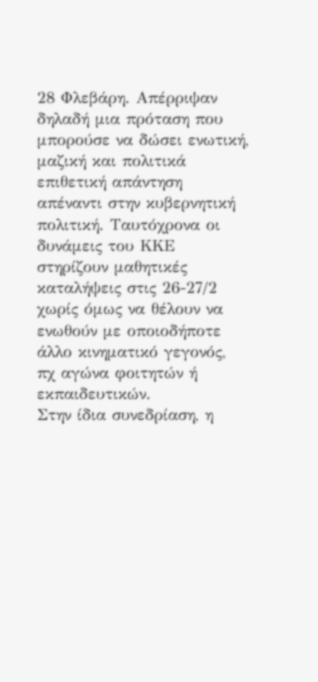28 Φλεβάρη. Απέρριψαν δηλαδή μια πρόταση που μπορούσε να δώσει ενωτική, μαζική και πολιτικά επιθετική απάντηση απέναντι στην κυβερνητική πολιτική. Ταυτόχρονα οι δυνάμεις του ΚΚΕ στηρίζουν μαθητικές καταλήψεις στις 26-27/2 χωρίς όμως να θέλουν να ενωθούν με οποιοδήποτε άλλο κινηματικό γεγονός, πχ αγώνα φοιτητών ή εκπαιδευτικών.
Στην ίδια συνεδρίαση, η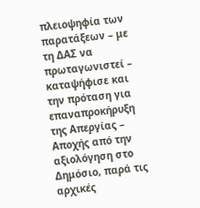πλειοψηφία των παρατάξεων – με τη ΔΑΣ να πρωταγωνιστεί – καταψήφισε και την πρόταση για επαναπροκήρυξη της Απεργίας – Αποχής από την αξιολόγηση στο Δημόσιο, παρά τις αρχικές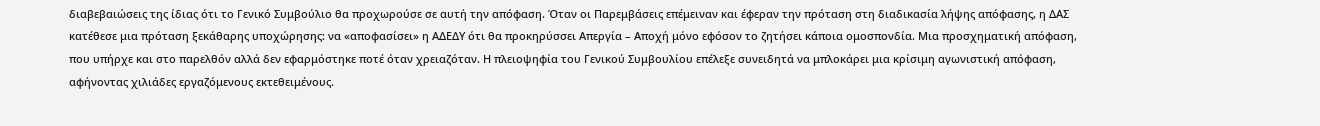διαβεβαιώσεις της ίδιας ότι το Γενικό Συμβούλιο θα προχωρούσε σε αυτή την απόφαση. Όταν οι Παρεμβάσεις επέμειναν και έφεραν την πρόταση στη διαδικασία λήψης απόφασης, η ΔΑΣ κατέθεσε μια πρόταση ξεκάθαρης υποχώρησης: να «αποφασίσει» η ΑΔΕΔΥ ότι θα προκηρύσσει Απεργία – Αποχή μόνο εφόσον το ζητήσει κάποια ομοσπονδία. Μια προσχηματική απόφαση, που υπήρχε και στο παρελθόν αλλά δεν εφαρμόστηκε ποτέ όταν χρειαζόταν. Η πλειοψηφία του Γενικού Συμβουλίου επέλεξε συνειδητά να μπλοκάρει μια κρίσιμη αγωνιστική απόφαση, αφήνοντας χιλιάδες εργαζόμενους εκτεθειμένους.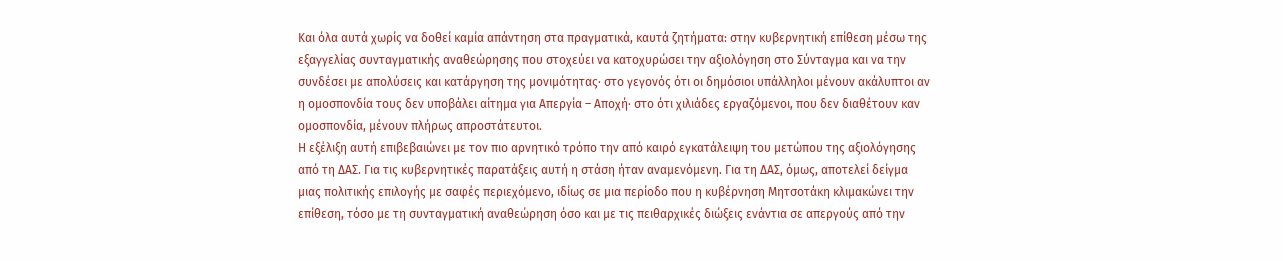Και όλα αυτά χωρίς να δοθεί καμία απάντηση στα πραγματικά, καυτά ζητήματα: στην κυβερνητική επίθεση μέσω της εξαγγελίας συνταγματικής αναθεώρησης που στοχεύει να κατοχυρώσει την αξιολόγηση στο Σύνταγμα και να την συνδέσει με απολύσεις και κατάργηση της μονιμότητας· στο γεγονός ότι οι δημόσιοι υπάλληλοι μένουν ακάλυπτοι αν η ομοσπονδία τους δεν υποβάλει αίτημα για Απεργία – Αποχή· στο ότι χιλιάδες εργαζόμενοι, που δεν διαθέτουν καν ομοσπονδία, μένουν πλήρως απροστάτευτοι.
Η εξέλιξη αυτή επιβεβαιώνει με τον πιο αρνητικό τρόπο την από καιρό εγκατάλειψη του μετώπου της αξιολόγησης από τη ΔΑΣ. Για τις κυβερνητικές παρατάξεις αυτή η στάση ήταν αναμενόμενη. Για τη ΔΑΣ, όμως, αποτελεί δείγμα μιας πολιτικής επιλογής με σαφές περιεχόμενο, ιδίως σε μια περίοδο που η κυβέρνηση Μητσοτάκη κλιμακώνει την επίθεση, τόσο με τη συνταγματική αναθεώρηση όσο και με τις πειθαρχικές διώξεις ενάντια σε απεργούς από την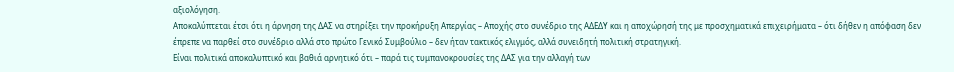αξιολόγηση.
Αποκαλύπτεται έτσι ότι η άρνηση της ΔΑΣ να στηρίξει την προκήρυξη Απεργίας – Αποχής στο συνέδριο της ΑΔΕΔΥ και η αποχώρησή της με προσχηματικά επιχειρήματα – ότι δήθεν η απόφαση δεν έπρεπε να παρθεί στο συνέδριο αλλά στο πρώτο Γενικό Συμβούλιο – δεν ήταν τακτικός ελιγμός, αλλά συνειδητή πολιτική στρατηγική.
Είναι πολιτικά αποκαλυπτικό και βαθιά αρνητικό ότι – παρά τις τυμπανοκρουσίες της ΔΑΣ για την αλλαγή των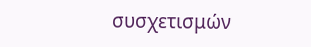συσχετισμών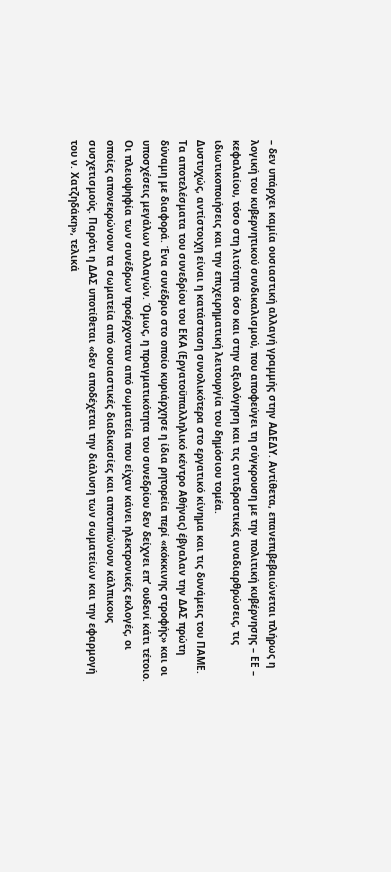– δεν υπάρχει καμία ουσιαστική αλλαγή γραμμής στην ΑΔΕΔΥ. Αντίθετα, επανεπιβεβαιώνεται πλήρως η λογική του κυβερνητικού συνδικαλισμού, που αποφεύγει τη σύγκρουση με την πολιτική κυβέρνησης – ΕΕ – κεφαλαίου, τόσο στη λιτότητα όσο και στην αξιολόγηση και τις αντιδραστικές αναδιαρθρώσεις, τις ιδιωτικοποιήσεις και την επιχειρηματική λειτουργία του δημόσιου τομέα.
Δυστυχώς, αντίστοιχη είναι η κατάσταση συνολικότερα στο εργατικό κίνημα και τις δυνάμεις του ΠΑΜΕ. Τα αποτελέσματα του συνεδρίου του ΕΚΑ (Εργατοϋπαλληλικό κέντρο Αθήνας) έβγαλαν την ΔΑΣ πρώτη δύναμη με διαφορά. Ένα συνέδριο στο οποίο κυριάρχησε η ίδια ρητορεία περί «κόκκινης στροφής» και οι υποσχέσεις μεγάλων αλλαγών. Όμως, η πραγματικότητα του συνεδρίου δεν δείχνει επ’ ουδενί κάτι τέτοιο. Οι πλειοψηφία των συνέδρων προέρχονταν από σωματεία που είχαν κάνει ηλεκτρονικές εκλογές, οι οποίες απονεκρώνουν τα σωματεία από ουσιαστικές διαδικασίες και αποτυπώνουν κάλπικους συσχετισμούς. Παρότι η ΔΑΣ υποτίθεται «δεν αποδέχεται την διάλυση των σωματείων και την εφαρμογή του ν. Χατζηδάκη», τελικά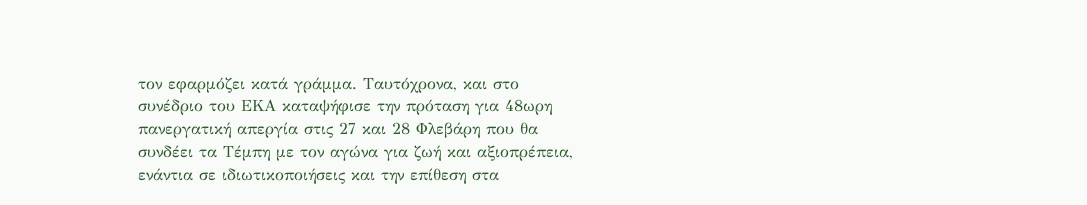τον εφαρμόζει κατά γράμμα. Ταυτόχρονα, και στο συνέδριο του ΕΚΑ καταψήφισε την πρόταση για 48ωρη πανεργατική απεργία στις 27 και 28 Φλεβάρη που θα συνδέει τα Τέμπη με τον αγώνα για ζωή και αξιοπρέπεια, ενάντια σε ιδιωτικοποιήσεις και την επίθεση στα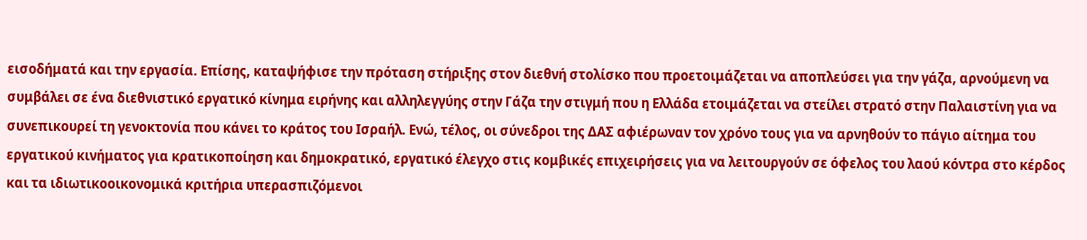εισοδήματά και την εργασία. Επίσης, καταψήφισε την πρόταση στήριξης στον διεθνή στολίσκο που προετοιμάζεται να αποπλεύσει για την γάζα, αρνούμενη να συμβάλει σε ένα διεθνιστικό εργατικό κίνημα ειρήνης και αλληλεγγύης στην Γάζα την στιγμή που η Ελλάδα ετοιμάζεται να στείλει στρατό στην Παλαιστίνη για να συνεπικουρεί τη γενοκτονία που κάνει το κράτος του Ισραήλ. Ενώ, τέλος, οι σύνεδροι της ΔΑΣ αφιέρωναν τον χρόνο τους για να αρνηθούν το πάγιο αίτημα του εργατικού κινήματος για κρατικοποίηση και δημοκρατικό, εργατικό έλεγχο στις κομβικές επιχειρήσεις για να λειτουργούν σε όφελος του λαού κόντρα στο κέρδος και τα ιδιωτικοοικονομικά κριτήρια υπερασπιζόμενοι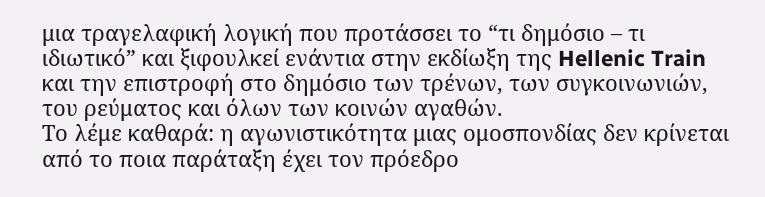μια τραγελαφική λογική που προτάσσει το “τι δημόσιο – τι ιδιωτικό” και ξιφουλκεί ενάντια στην εκδίωξη της Hellenic Train και την επιστροφή στο δημόσιο των τρένων, των συγκοινωνιών, του ρεύματος και όλων των κοινών αγαθών.
Το λέμε καθαρά: η αγωνιστικότητα μιας ομοσπονδίας δεν κρίνεται από το ποια παράταξη έχει τον πρόεδρο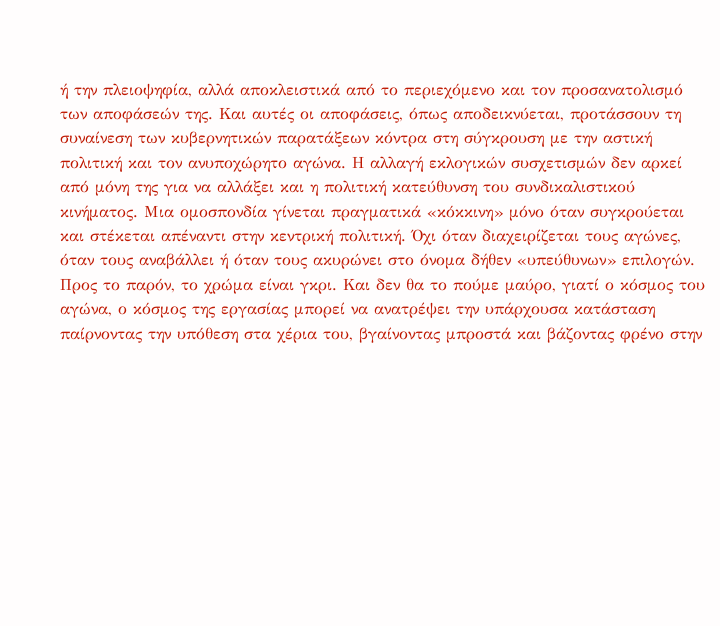ή την πλειοψηφία, αλλά αποκλειστικά από το περιεχόμενο και τον προσανατολισμό των αποφάσεών της. Και αυτές οι αποφάσεις, όπως αποδεικνύεται, προτάσσουν τη συναίνεση των κυβερνητικών παρατάξεων κόντρα στη σύγκρουση με την αστική πολιτική και τον ανυποχώρητο αγώνα. Η αλλαγή εκλογικών συσχετισμών δεν αρκεί από μόνη της για να αλλάξει και η πολιτική κατεύθυνση του συνδικαλιστικού κινήματος. Μια ομοσπονδία γίνεται πραγματικά «κόκκινη» μόνο όταν συγκρούεται και στέκεται απέναντι στην κεντρική πολιτική. Όχι όταν διαχειρίζεται τους αγώνες, όταν τους αναβάλλει ή όταν τους ακυρώνει στο όνομα δήθεν «υπεύθυνων» επιλογών. Προς το παρόν, το χρώμα είναι γκρι. Και δεν θα το πούμε μαύρο, γιατί ο κόσμος του αγώνα, ο κόσμος της εργασίας μπορεί να ανατρέψει την υπάρχουσα κατάσταση παίρνοντας την υπόθεση στα χέρια του, βγαίνοντας μπροστά και βάζοντας φρένο στην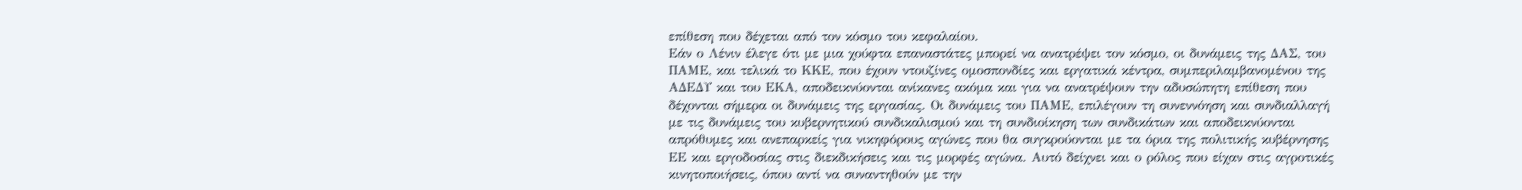επίθεση που δέχεται από τον κόσμο του κεφαλαίου.
Εάν ο Λένιν έλεγε ότι με μια χούφτα επαναστάτες μπορεί να ανατρέψει τον κόσμο, οι δυνάμεις της ΔΑΣ, του ΠΑΜΕ, και τελικά το ΚΚΕ, που έχουν ντουζίνες ομοσπονδίες και εργατικά κέντρα, συμπεριλαμβανομένου της ΑΔΕΔΥ και του ΕΚΑ, αποδεικνύονται ανίκανες ακόμα και για να ανατρέψουν την αδυσώπητη επίθεση που δέχονται σήμερα οι δυνάμεις της εργασίας. Οι δυνάμεις του ΠΑΜΕ, επιλέγουν τη συνεννόηση και συνδιαλλαγή με τις δυνάμεις του κυβερνητικού συνδικαλισμού και τη συνδιοίκηση των συνδικάτων και αποδεικνύονται απρόθυμες και ανεπαρκείς για νικηφόρους αγώνες που θα συγκρούονται με τα όρια της πολιτικής κυβέρνησης ΕΕ και εργοδοσίας στις διεκδικήσεις και τις μορφές αγώνα. Αυτό δείχνει και ο ρόλος που είχαν στις αγροτικές κινητοποιήσεις, όπου αντί να συναντηθούν με την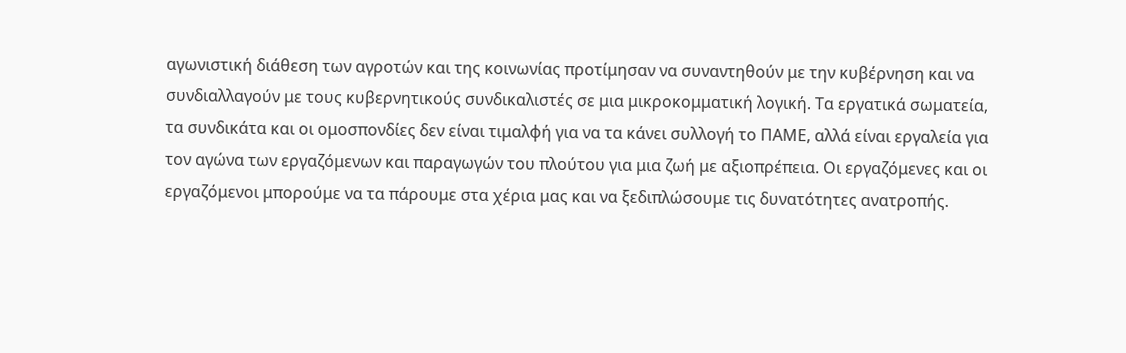αγωνιστική διάθεση των αγροτών και της κοινωνίας προτίμησαν να συναντηθούν με την κυβέρνηση και να συνδιαλλαγούν με τους κυβερνητικούς συνδικαλιστές σε μια μικροκομματική λογική. Τα εργατικά σωματεία, τα συνδικάτα και οι ομοσπονδίες δεν είναι τιμαλφή για να τα κάνει συλλογή το ΠΑΜΕ, αλλά είναι εργαλεία για τον αγώνα των εργαζόμενων και παραγωγών του πλούτου για μια ζωή με αξιοπρέπεια. Οι εργαζόμενες και οι εργαζόμενοι μπορούμε να τα πάρουμε στα χέρια μας και να ξεδιπλώσουμε τις δυνατότητες ανατροπής.